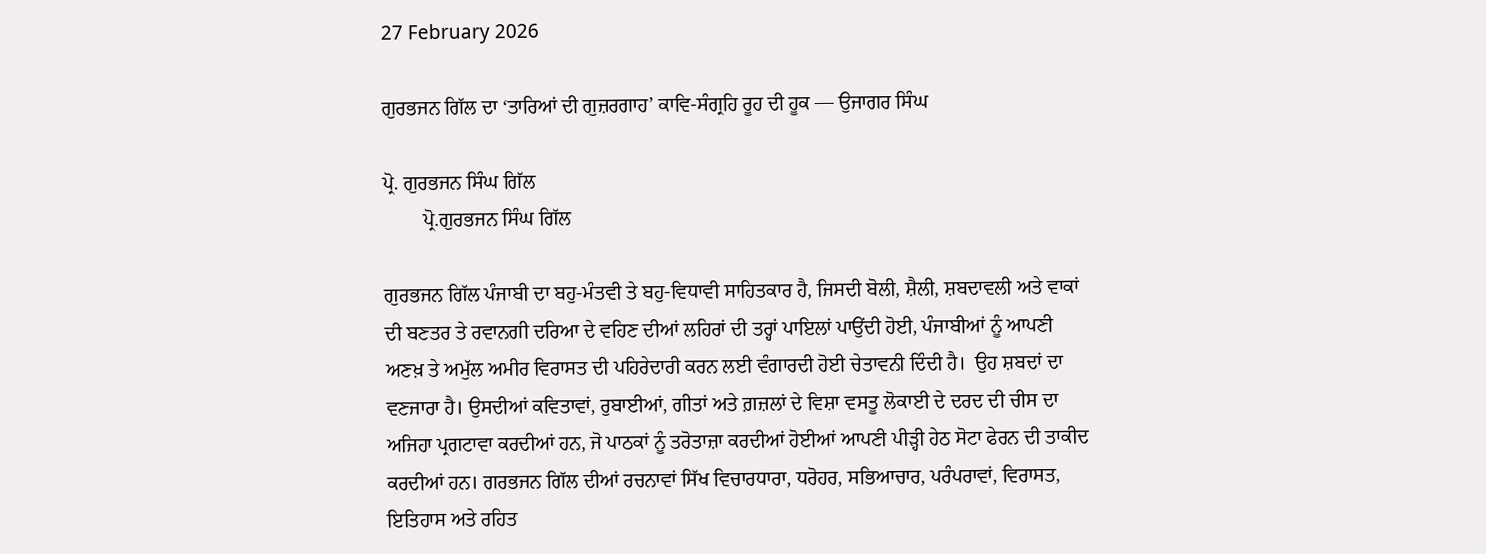27 February 2026

ਗੁਰਭਜਨ ਗਿੱਲ ਦਾ ‘ਤਾਰਿਆਂ ਦੀ ਗੁਜ਼ਰਗਾਹ’ ਕਾਵਿ-ਸੰਗ੍ਰਹਿ ਰੂਹ ਦੀ ਹੂਕ — ਉਜਾਗਰ ਸਿੰਘ

ਪ੍ਰੋ. ਗੁਰਭਜਨ ਸਿੰਘ ਗਿੱਲ
        ਪ੍ਰੋ.ਗੁਰਭਜਨ ਸਿੰਘ ਗਿੱਲ

ਗੁਰਭਜਨ ਗਿੱਲ ਪੰਜਾਬੀ ਦਾ ਬਹੁ-ਮੰਤਵੀ ਤੇ ਬਹੁ-ਵਿਧਾਵੀ ਸਾਹਿਤਕਾਰ ਹੈ, ਜਿਸਦੀ ਬੋਲੀ, ਸ਼ੈਲੀ, ਸ਼ਬਦਾਵਲੀ ਅਤੇ ਵਾਕਾਂ ਦੀ ਬਣਤਰ ਤੇ ਰਵਾਨਗੀ ਦਰਿਆ ਦੇ ਵਹਿਣ ਦੀਆਂ ਲਹਿਰਾਂ ਦੀ ਤਰ੍ਹਾਂ ਪਾਇਲਾਂ ਪਾਉਂਦੀ ਹੋਈ, ਪੰਜਾਬੀਆਂ ਨੂੰ ਆਪਣੀ ਅਣਖ਼ ਤੇ ਅਮੁੱਲ ਅਮੀਰ ਵਿਰਾਸਤ ਦੀ ਪਹਿਰੇਦਾਰੀ ਕਰਨ ਲਈ ਵੰਗਾਰਦੀ ਹੋਈ ਚੇਤਾਵਨੀ ਦਿੰਦੀ ਹੈ।  ਉਹ ਸ਼ਬਦਾਂ ਦਾ ਵਣਜਾਰਾ ਹੈ। ਉਸਦੀਆਂ ਕਵਿਤਾਵਾਂ, ਰੁਬਾਈਆਂ, ਗੀਤਾਂ ਅਤੇ ਗ਼ਜ਼ਲਾਂ ਦੇ ਵਿਸ਼ਾ ਵਸਤੂ ਲੋਕਾਈ ਦੇ ਦਰਦ ਦੀ ਚੀਸ ਦਾ ਅਜਿਹਾ ਪ੍ਰਗਟਾਵਾ ਕਰਦੀਆਂ ਹਨ, ਜੋ ਪਾਠਕਾਂ ਨੂੰ ਤਰੋਤਾਜ਼ਾ ਕਰਦੀਆਂ ਹੋਈਆਂ ਆਪਣੀ ਪੀੜ੍ਹੀ ਹੇਠ ਸੋਟਾ ਫੇਰਨ ਦੀ ਤਾਕੀਦ ਕਰਦੀਆਂ ਹਨ। ਗਰਭਜਨ ਗਿੱਲ ਦੀਆਂ ਰਚਨਾਵਾਂ ਸਿੱਖ ਵਿਚਾਰਧਾਰਾ, ਧਰੋਹਰ, ਸਭਿਆਚਾਰ, ਪਰੰਪਰਾਵਾਂ, ਵਿਰਾਸਤ, ਇਤਿਹਾਸ ਅਤੇ ਰਹਿਤ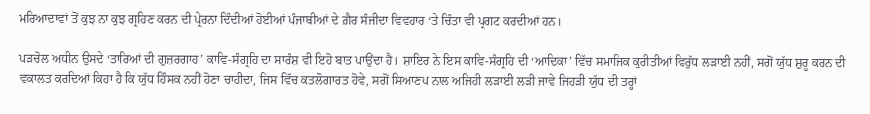ਮਰਿਆਦਾਵਾਂ ਤੋਂ ਕੁਝ ਨਾ ਕੁਝ ਗ੍ਰਹਿਣ ਕਰਨ ਦੀ ਪ੍ਰੇਰਨਾ ਦਿੰਦੀਆਂ ਹੋਈਆਂ ਪੰਜਾਬੀਆਂ ਦੇ ਗ਼ੈਰ ਸੰਜੀਦਾ ਵਿਵਹਾਰ ‘ਤੇ ਚਿੰਤਾ ਵੀ ਪ੍ਰਗਟ ਕਰਦੀਆਂ ਹਨ।

ਪੜਚੋਲ ਅਧੀਨ ਉਸਦੇ ‘ਤਾਰਿਆਂ ਦੀ ਗੁਜ਼ਰਗਾਹ’ ਕਾਵਿ-ਸੰਗ੍ਰਹਿ ਦਾ ਸਾਰੰਸ਼ ਵੀ ਇਹੋ ਬਾਤ ਪਾਉਂਦਾ ਹੈ। ਸ਼ਾਇਰ ਨੇ ਇਸ ਕਾਵਿ-ਸੰਗ੍ਰਹਿ ਦੀ ‘ਆਦਿਕਾ’ ਵਿੱਚ ਸਮਾਜਿਕ ਕੁਰੀਤੀਆਂ ਵਿਰੁੱਧ ਲੜਾਈ ਨਹੀਂ, ਸਗੋਂ ਯੁੱਧ ਸ਼ੁਰੂ ਕਰਨ ਦੀ ਵਕਾਲਤ ਕਰਦਿਆਂ ਕਿਹਾ ਹੈ ਕਿ ਯੁੱਧ ਹਿੰਸਕ ਨਹੀਂ ਹੋਣਾ ਚਾਹੀਦਾ, ਜਿਸ ਵਿੱਚ ਕਤਲੋਗਾਰਤ ਹੋਵੇ, ਸਗੋਂ ਸਿਆਣਪ ਨਾਲ ਅਜਿਹੀ ਲੜਾਈ ਲੜੀ ਜਾਵੇ ਜਿਹੜੀ ਯੁੱਧ ਦੀ ਤਰ੍ਹਾਂ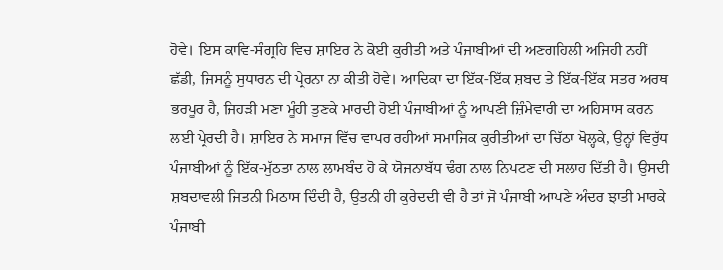ਹੋਵੇ। ਇਸ ਕਾਵਿ-ਸੰਗ੍ਰਹਿ ਵਿਚ ਸ਼ਾਇਰ ਨੇ ਕੋਈ ਕੁਰੀਤੀ ਅਤੇ ਪੰਜਾਬੀਆਂ ਦੀ ਅਣਗਹਿਲੀ ਅਜਿਹੀ ਨਹੀਂ ਛੱਡੀ, ਜਿਸਨੂੰ ਸੁਧਾਰਨ ਦੀ ਪ੍ਰੇਰਨਾ ਨਾ ਕੀਤੀ ਹੋਵੇ। ਆਦਿਕਾ ਦਾ ਇੱਕ-ਇੱਕ ਸ਼ਬਦ ਤੇ ਇੱਕ-ਇੱਕ ਸਤਰ ਅਰਥ ਭਰਪੂਰ ਹੈ, ਜਿਹੜੀ ਮਣਾ ਮੂੰਹੀ ਤੁਣਕੇ ਮਾਰਦੀ ਹੋਈ ਪੰਜਾਬੀਆਂ ਨੂੰ ਆਪਣੀ ਜ਼ਿੰਮੇਵਾਰੀ ਦਾ ਅਹਿਸਾਸ ਕਰਨ ਲਈ ਪ੍ਰੇਰਦੀ ਹੈ। ਸ਼ਾਇਰ ਨੇ ਸਮਾਜ ਵਿੱਚ ਵਾਪਰ ਰਹੀਆਂ ਸਮਾਜਿਕ ਕੁਰੀਤੀਆਂ ਦਾ ਚਿੱਠਾ ਖੋਲ੍ਹਕੇ, ਉਨ੍ਹਾਂ ਵਿਰੁੱਧ ਪੰਜਾਬੀਆਂ ਨੂੰ ਇੱਕ-ਮੁੱਠਤਾ ਨਾਲ ਲਾਮਬੰਦ ਹੋ ਕੇ ਯੋਜਨਾਬੱਧ ਢੰਗ ਨਾਲ ਨਿਪਟਣ ਦੀ ਸਲਾਹ ਦਿੱਤੀ ਹੈ। ਉਸਦੀ ਸ਼ਬਦਾਵਲੀ ਜਿਤਨੀ ਮਿਠਾਸ ਦਿੰਦੀ ਹੈ, ਉਤਨੀ ਹੀ ਕੁਰੇਦਦੀ ਵੀ ਹੈ ਤਾਂ ਜੋ ਪੰਜਾਬੀ ਆਪਣੇ ਅੰਦਰ ਝਾਤੀ ਮਾਰਕੇ ਪੰਜਾਬੀ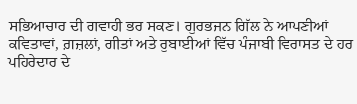ਸਭਿਆਚਾਰ ਦੀ ਗਵਾਹੀ ਭਰ ਸਕਣ। ਗੁਰਭਜਨ ਗਿੱਲ ਨੇ ਆਪਣੀਆਂ ਕਵਿਤਾਵਾਂ, ਗ਼ਜ਼ਲਾਂ, ਗੀਤਾਂ ਅਤੇ ਰੁਬਾਈਆਂ ਵਿੱਚ ਪੰਜਾਬੀ ਵਿਰਾਸਤ ਦੇ ਹਰ ਪਹਿਰੇਦਾਰ ਦੇ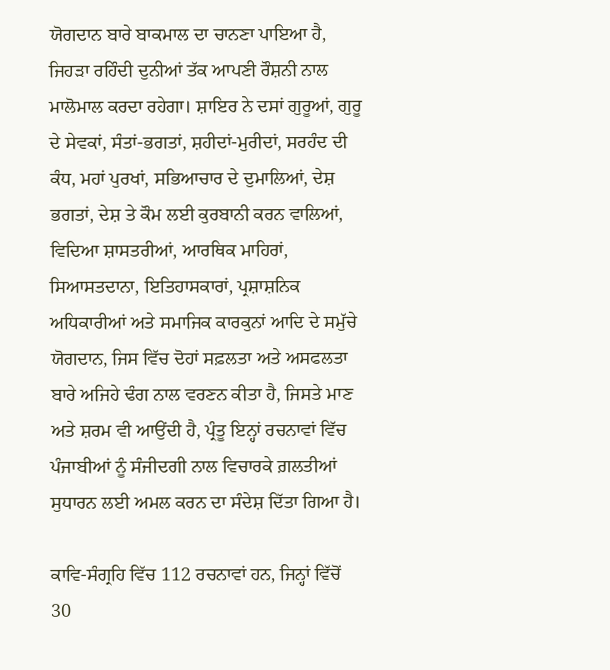ਯੋਗਦਾਨ ਬਾਰੇ ਬਾਕਮਾਲ ਦਾ ਚਾਨਣਾ ਪਾਇਆ ਹੈ, ਜਿਹੜਾ ਰਹਿੰਦੀ ਦੁਨੀਆਂ ਤੱਕ ਆਪਣੀ ਰੌਸ਼ਨੀ ਨਾਲ ਮਾਲੋਮਾਲ ਕਰਦਾ ਰਹੇਗਾ। ਸ਼ਾਇਰ ਨੇ ਦਸਾਂ ਗੁਰੂਆਂ, ਗੁਰੂ ਦੇ ਸੇਵਕਾਂ, ਸੰਤਾਂ-ਭਗਤਾਂ, ਸ਼ਹੀਦਾਂ-ਮੁਰੀਦਾਂ, ਸਰਹੰਦ ਦੀ ਕੰਧ, ਮਹਾਂ ਪੁਰਖਾਂ, ਸਭਿਆਚਾਰ ਦੇ ਦੁਮਾਲਿਆਂ, ਦੇਸ਼ ਭਗਤਾਂ, ਦੇਸ਼ ਤੇ ਕੌਮ ਲਈ ਕੁਰਬਾਨੀ ਕਰਨ ਵਾਲਿਆਂ, ਵਿਦਿਆ ਸ਼ਾਸਤਰੀਆਂ, ਆਰਥਿਕ ਮਾਹਿਰਾਂ, ਸਿਆਸਤਦਾਨਾ, ਇਤਿਹਾਸਕਾਰਾਂ, ਪ੍ਰਸ਼ਾਸ਼ਨਿਕ ਅਧਿਕਾਰੀਆਂ ਅਤੇ ਸਮਾਜਿਕ ਕਾਰਕੁਨਾਂ ਆਦਿ ਦੇ ਸਮੁੱਚੇ ਯੋਗਦਾਨ, ਜਿਸ ਵਿੱਚ ਦੋਹਾਂ ਸਫ਼ਲਤਾ ਅਤੇ ਅਸਫਲਤਾ ਬਾਰੇ ਅਜਿਹੇ ਢੰਗ ਨਾਲ ਵਰਣਨ ਕੀਤਾ ਹੈ, ਜਿਸਤੇ ਮਾਣ ਅਤੇ ਸ਼ਰਮ ਵੀ ਆਉਂਦੀ ਹੈ, ਪ੍ਰੰਤੂ ਇਨ੍ਹਾਂ ਰਚਨਾਵਾਂ ਵਿੱਚ ਪੰਜਾਬੀਆਂ ਨੂੰ ਸੰਜੀਦਗੀ ਨਾਲ ਵਿਚਾਰਕੇ ਗ਼ਲਤੀਆਂ ਸੁਧਾਰਨ ਲਈ ਅਮਲ ਕਰਨ ਦਾ ਸੰਦੇਸ਼ ਦਿੱਤਾ ਗਿਆ ਹੈ।

ਕਾਵਿ-ਸੰਗ੍ਰਹਿ ਵਿੱਚ 112 ਰਚਨਾਵਾਂ ਹਨ, ਜਿਨ੍ਹਾਂ ਵਿੱਚੋਂ 30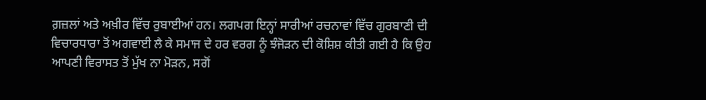ਗ਼ਜ਼ਲਾਂ ਅਤੇ ਅਖ਼ੀਰ ਵਿੱਚ ਰੁਬਾਈਆਂ ਹਨ। ਲਗਪਗ ਇਨ੍ਹਾਂ ਸਾਰੀਆਂ ਰਚਨਾਵਾਂ ਵਿੱਚ ਗੁਰਬਾਣੀ ਦੀ ਵਿਚਾਰਧਾਰਾ ਤੋਂ ਅਗਵਾਈ ਲੈ ਕੇ ਸਮਾਜ ਦੇ ਹਰ ਵਰਗ ਨੂੰ ਝੰਜੋੜਨ ਦੀ ਕੋਸ਼ਿਸ਼ ਕੀਤੀ ਗਈ ਹੈ ਕਿ ਉਹ ਆਪਣੀ ਵਿਰਾਸਤ ਤੋਂ ਮੁੱਖ ਨਾ ਮੋੜਨ, ਸਗੋਂ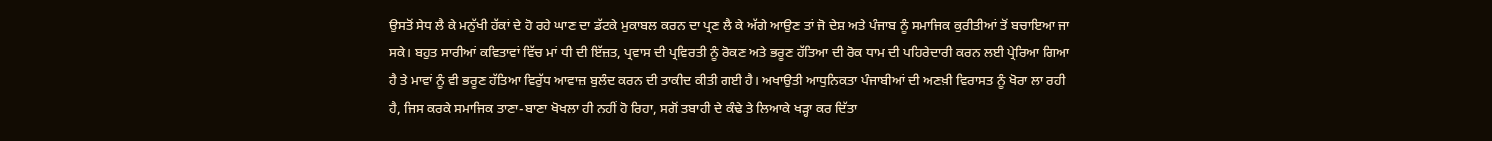ਉਸਤੋਂ ਸੇਧ ਲੈ ਕੇ ਮਨੁੱਖੀ ਹੱਕਾਂ ਦੇ ਹੋ ਰਹੇ ਘਾਣ ਦਾ ਡੱਟਕੇ ਮੁਕਾਬਲ ਕਰਨ ਦਾ ਪ੍ਰਣ ਲੈ ਕੇ ਅੱਗੇ ਆਉਣ ਤਾਂ ਜੋ ਦੇਸ਼ ਅਤੇ ਪੰਜਾਬ ਨੂੰ ਸਮਾਜਿਕ ਕੁਰੀਤੀਆਂ ਤੋਂ ਬਚਾਇਆ ਜਾ ਸਕੇ। ਬਹੁਤ ਸਾਰੀਆਂ ਕਵਿਤਾਵਾਂ ਵਿੱਚ ਮਾਂ ਧੀ ਦੀ ਇੱਜ਼ਤ, ਪ੍ਰਵਾਸ ਦੀ ਪ੍ਰਵਿਰਤੀ ਨੂੰ ਰੋਕਣ ਅਤੇ ਭਰੂਣ ਹੱਤਿਆ ਦੀ ਰੋਕ ਧਾਮ ਦੀ ਪਹਿਰੇਦਾਰੀ ਕਰਨ ਲਈ ਪ੍ਰੇਰਿਆ ਗਿਆ ਹੈ ਤੇ ਮਾਵਾਂ ਨੂੰ ਵੀ ਭਰੂਣ ਹੱਤਿਆ ਵਿਰੁੱਧ ਆਵਾਜ਼ ਬੁਲੰਦ ਕਰਨ ਦੀ ਤਾਕੀਦ ਕੀਤੀ ਗਈ ਹੈ। ਅਖਾਉਤੀ ਆਧੁਨਿਕਤਾ ਪੰਜਾਬੀਆਂ ਦੀ ਅਣਖ਼ੀ ਵਿਰਾਸਤ ਨੂੰ ਖੋਰਾ ਲਾ ਰਹੀ ਹੈ, ਜਿਸ ਕਰਕੇ ਸਮਾਜਿਕ ਤਾਣਾ-ਬਾਣਾ ਖੋਖਲਾ ਹੀ ਨਹੀਂ ਹੋ ਰਿਹਾ, ਸਗੋਂ ਤਬਾਹੀ ਦੇ ਕੰਢੇ ਤੇ ਲਿਆਕੇ ਖੜ੍ਹਾ ਕਰ ਦਿੱਤਾ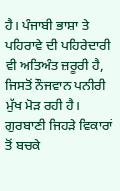ਹੈ। ਪੰਜਾਬੀ ਭਾਸ਼ਾ ਤੇ ਪਹਿਰਾਵੇ ਦੀ ਪਹਿਰੇਦਾਰੀ ਵੀ ਅਤਿਅੰਤ ਜ਼ਰੂਰੀ ਹੈ, ਜਿਸਤੋਂ ਨੌਜਵਾਨ ਪਨੀਰੀ ਮੁੱਖ ਮੋੜ ਰਹੀ ਹੈ। ਗੁਰਬਾਣੀ ਜਿਹੜੇ ਵਿਕਾਰਾਂ ਤੋਂ ਬਚਕੇ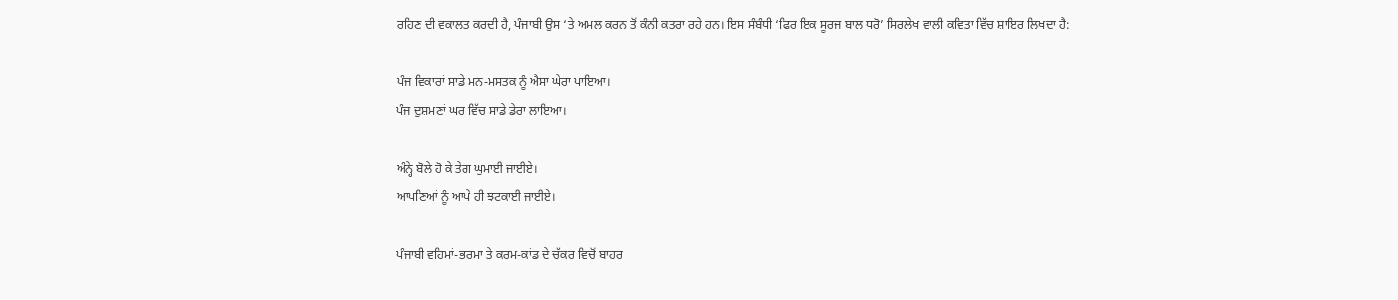ਰਹਿਣ ਦੀ ਵਕਾਲਤ ਕਰਦੀ ਹੈ, ਪੰਜਾਬੀ ਉਸ ‘ਤੇ ਅਮਲ ਕਰਨ ਤੋਂ ਕੰਨੀ ਕਤਰਾ ਰਹੇ ਹਨ। ਇਸ ਸੰਬੰਧੀ ‘ਫਿਰ ਇਕ ਸੂਰਜ ਬਾਲ ਧਰੋ’ ਸਿਰਲੇਖ ਵਾਲੀ ਕਵਿਤਾ ਵਿੱਚ ਸ਼ਾਇਰ ਲਿਖਦਾ ਹੈ:

ਪੰਜ ਵਿਕਾਰਾਂ ਸਾਡੇ ਮਨ-ਮਸਤਕ ਨੂੰ ਐਸਾ ਘੇਰਾ ਪਾਇਆ।
ਪੰਜ ਦੁਸ਼ਮਣਾਂ ਘਰ ਵਿੱਚ ਸਾਡੇ ਡੇਰਾ ਲਾਇਆ।

ਅੰਨ੍ਹੇ ਬੋਲੇ ਹੋ ਕੇ ਤੇਗ ਘੁਮਾਈ ਜਾਈਏ।
ਆਪਣਿਆਂ ਨੂੰ ਆਪੇ ਹੀ ਝਟਕਾਈ ਜਾਈਏ।

ਪੰਜਾਬੀ ਵਹਿਮਾਂ-ਭਰਮਾ ਤੇ ਕਰਮ-ਕਾਂਡ ਦੇ ਚੱਕਰ ਵਿਚੋਂ ਬਾਹਰ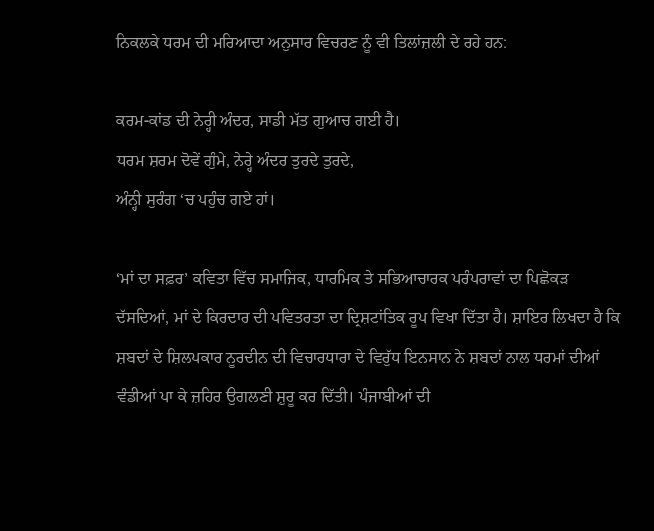ਨਿਕਲਕੇ ਧਰਮ ਦੀ ਮਰਿਆਦਾ ਅਨੁਸਾਰ ਵਿਚਰਣ ਨੂੰ ਵੀ ਤਿਲਾਂਜ਼ਲੀ ਦੇ ਰਹੇ ਹਨ:

ਕਰਮ-ਕਾਂਡ ਦੀ ਨੇਰ੍ਹੀ ਅੰਦਰ, ਸਾਡੀ ਮੱਤ ਗੁਆਚ ਗਈ ਹੈ।
ਧਰਮ ਸ਼ਰਮ ਦੋਵੇਂ ਗੁੰਮੇ, ਨੇਰ੍ਹੇ ਅੰਦਰ ਤੁਰਦੇ ਤੁਰਦੇ,
ਅੰਨ੍ਹੀ ਸੁਰੰਗ ‘ਚ ਪਹੁੰਚ ਗਏ ਹਾਂ।

‘ਮਾਂ ਦਾ ਸਫ਼ਰ’ ਕਵਿਤਾ ਵਿੱਚ ਸਮਾਜਿਕ, ਧਾਰਮਿਕ ਤੇ ਸਭਿਆਚਾਰਕ ਪਰੰਪਰਾਵਾਂ ਦਾ ਪਿਛੋਕੜ ਦੱਸਦਿਆਂ, ਮਾਂ ਦੇ ਕਿਰਦਾਰ ਦੀ ਪਵਿਤਰਤਾ ਦਾ ਦ੍ਰਿਸ਼ਟਾਂਤਿਕ ਰੂਪ ਵਿਖਾ ਦਿੱਤਾ ਹੈ। ਸ਼ਾਇਰ ਲਿਖਦਾ ਹੈ ਕਿ ਸ਼ਬਦਾਂ ਦੇ ਸ਼ਿਲਪਕਾਰ ਨੂਰਦੀਨ ਦੀ ਵਿਚਾਰਧਾਰਾ ਦੇ ਵਿਰੁੱਧ ਇਨਸਾਨ ਨੇ ਸ਼ਬਦਾਂ ਨਾਲ ਧਰਮਾਂ ਦੀਆਂ ਵੰਡੀਆਂ ਪਾ ਕੇ ਜ਼ਹਿਰ ਉਗਲਣੀ ਸ਼ੁਰੂ ਕਰ ਦਿੱਤੀ। ਪੰਜਾਬੀਆਂ ਦੀ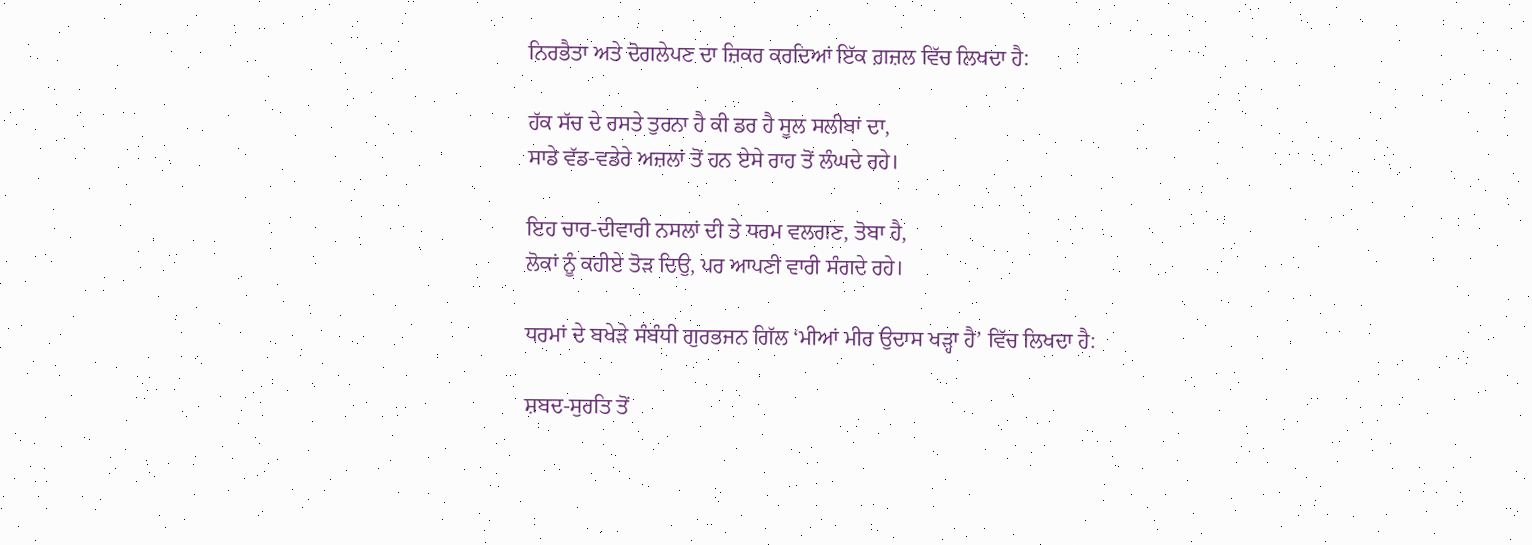ਨਿਰਭੈਤਾ ਅਤੇ ਦੋਗਲੇਪਣ ਦਾ ਜ਼ਿਕਰ ਕਰਦਿਆਂ ਇੱਕ ਗ਼ਜ਼ਲ ਵਿੱਚ ਲਿਖਦਾ ਹੈ:

ਹੱਕ ਸੱਚ ਦੇ ਰਸਤੇ ਤੁਰਨਾ ਹੈ ਕੀ ਡਰ ਹੈ ਸੂਲ ਸਲੀਬਾਂ ਦਾ,
ਸਾਡੇ ਵੱਡ-ਵਡੇਰੇ ਅਜ਼ਲਾਂ ਤੋਂ ਹਨ ਏਸੇ ਰਾਹ ਤੋਂ ਲੰਘਦੇ ਰਹੇ।

ਇਹ ਚਾਰ-ਦੀਵਾਰੀ ਨਸਲਾਂ ਦੀ ਤੇ ਧਰਮ ਵਲਗਣ, ਤੋਬਾ ਹੈ,
ਲੋਕਾਂ ਨੂੰ ਕਹੀਏ ਤੋੜ ਦਿਉ, ਪਰ ਆਪਣੀ ਵਾਰੀ ਸੰਗਦੇ ਰਹੇ।

ਧਰਮਾਂ ਦੇ ਬਖੇੜੇ ਸੰਬੰਧੀ ਗੁਰਭਜਨ ਗਿੱਲ ‘ਮੀਆਂ ਮੀਰ ਉਦਾਸ ਖੜ੍ਹਾ ਹੈ’ ਵਿੱਚ ਲਿਖਦਾ ਹੈ:

ਸ਼ਬਦ-ਸੁਰਤਿ ਤੋਂ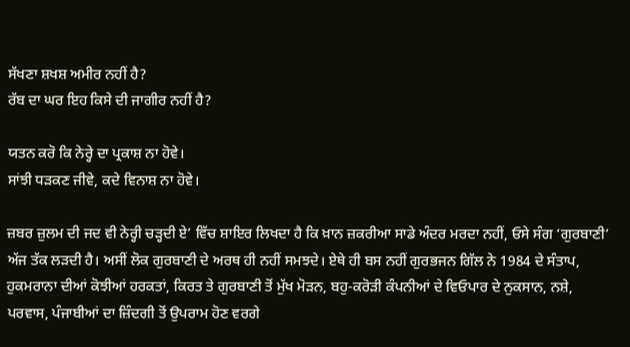ਸੱਖਣਾ ਸ਼ਖਸ਼ ਅਮੀਰ ਨਹੀਂ ਹੈ?
ਰੱਬ ਦਾ ਘਰ ਇਹ ਕਿਸੇ ਦੀ ਜਾਗੀਰ ਨਹੀਂ ਹੈ?

ਯਤਨ ਕਰੋ ਕਿ ਨੇਰ੍ਹੇ ਦਾ ਪ੍ਰਕਾਸ਼ ਨਾ ਹੋਵੇ।
ਸਾਂਝੀ ਧੜਕਣ ਜੀਵੇ, ਕਦੇ ਵਿਨਾਸ਼ ਨਾ ਹੋਵੇ।

ਜ਼ਬਰ ਜ਼ੁਲਮ ਦੀ ਜਦ ਵੀ ਨੇਰ੍ਹੀ ਚੜ੍ਹਦੀ ਏ’ ਵਿੱਚ ਸ਼ਾਇਰ ਲਿਖਦਾ ਹੈ ਕਿ ਖ਼ਾਨ ਜ਼ਕਰੀਆ ਸਾਡੇ ਅੰਦਰ ਮਰਦਾ ਨਹੀਂ, ਓਸੇ ਸੰਗ ‘ਗੁਰਬਾਣੀ’ ਅੱਜ ਤੱਕ ਲੜਦੀ ਹੈ। ਅਸੀਂ ਲੋਕ ਗੁਰਬਾਣੀ ਦੇ ਅਰਥ ਹੀ ਨਹੀਂ ਸਮਝਦੇ। ਏਥੇ ਹੀ ਬਸ ਨਹੀਂ ਗੁਰਭਜਨ ਗਿੱਲ ਨੇ 1984 ਦੇ ਸੰਤਾਪ, ਹੁਕਮਰਾਨਾ ਦੀਆਂ ਕੋਝੀਆਂ ਹਰਕਤਾਂ, ਕਿਰਤ ਤੇ ਗੁਰਬਾਣੀ ਤੋਂ ਮੁੱਖ ਮੋੜਨ, ਬਹੁ-ਕਰੋੜੀ ਕੰਪਨੀਆਂ ਦੇ ਵਿਓਪਾਰ ਦੇ ਨੁਕਸਾਨ, ਨਸ਼ੇ, ਪਰਵਾਸ, ਪੰਜਾਬੀਆਂ ਦਾ ਜ਼ਿੰਦਗੀ ਤੋਂ ਉਪਰਾਮ ਹੋਣ ਵਰਗੇ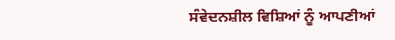ਸੰਵੇਦਨਸ਼ੀਲ ਵਿਸ਼ਿਆਂ ਨੂੰ ਆਪਣੀਆਂ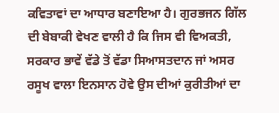ਕਵਿਤਾਵਾਂ ਦਾ ਆਧਾਰ ਬਣਾਇਆ ਹੈ। ਗੁਰਭਜਨ ਗਿੱਲ ਦੀ ਬੇਬਾਕੀ ਵੇਖਣ ਵਾਲੀ ਹੈ ਕਿ ਜਿਸ ਵੀ ਵਿਅਕਤੀ, ਸਰਕਾਰ ਭਾਵੇਂ ਵੱਡੇ ਤੋਂ ਵੱਡਾ ਸਿਆਸਤਦਾਨ ਜਾਂ ਅਸਰ ਰਸੂਖ ਵਾਲਾ ਇਨਸਾਨ ਹੋਵੇ ਉਸ ਦੀਆਂ ਕੁਰੀਤੀਆਂ ਦਾ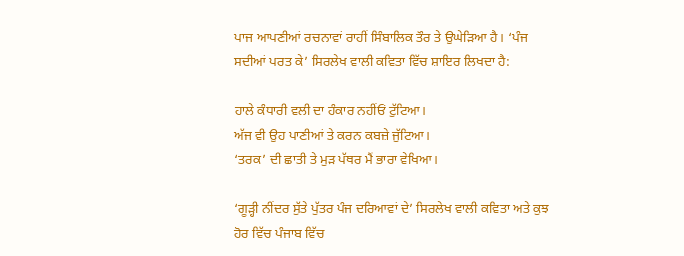ਪਾਜ ਆਪਣੀਆਂ ਰਚਨਾਵਾਂ ਰਾਹੀਂ ਸਿੰਬਾਲਿਕ ਤੌਰ ਤੇ ਉਘੇੜਿਆ ਹੈ। ‘ਪੰਜ ਸਦੀਆਂ ਪਰਤ ਕੇ’ ਸਿਰਲੇਖ ਵਾਲੀ ਕਵਿਤਾ ਵਿੱਚ ਸ਼ਾਇਰ ਲਿਖਦਾ ਹੈ:

ਹਾਲੇ ਕੰਧਾਰੀ ਵਲੀ ਦਾ ਹੰਕਾਰ ਨਹੀਂਓਂ ਟੁੱਟਿਆ।
ਅੱਜ ਵੀ ਉਹ ਪਾਣੀਆਂ ਤੇ ਕਰਨ ਕਬਜ਼ੇ ਜੁੱਟਿਆ।
‘ਤਰਕ’ ਦੀ ਛਾਤੀ ਤੇ ਮੁੜ ਪੱਥਰ ਮੈਂ ਭਾਰਾ ਵੇਖਿਆ।

‘ਗੂੜ੍ਹੀ ਨੀਂਦਰ ਸੁੱਤੇ ਪੁੱਤਰ ਪੰਜ ਦਰਿਆਵਾਂ ਦੇ’ ਸਿਰਲੇਖ ਵਾਲੀ ਕਵਿਤਾ ਅਤੇ ਕੁਝ ਹੋਰ ਵਿੱਚ ਪੰਜਾਬ ਵਿੱਚ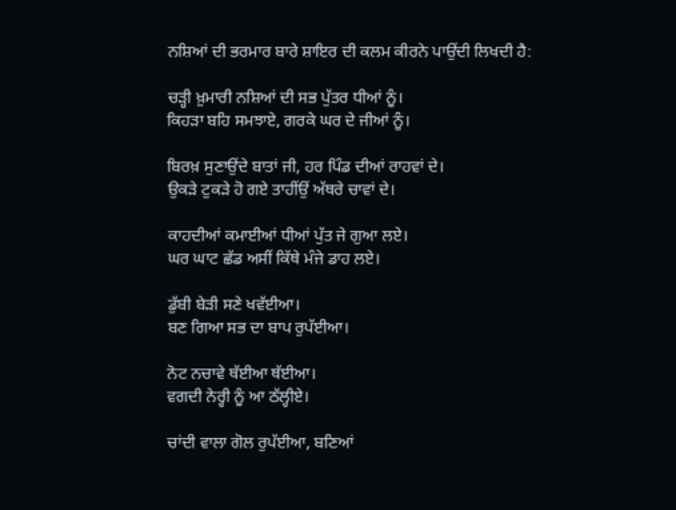ਨਸ਼ਿਆਂ ਦੀ ਭਰਮਾਰ ਬਾਰੇ ਸ਼ਾਇਰ ਦੀ ਕਲਮ ਕੀਰਨੇ ਪਾਉਂਦੀ ਲਿਖਦੀ ਹੈ:

ਚੜ੍ਹੀ ਖ਼ੁਮਾਰੀ ਨਸ਼ਿਆਂ ਦੀ ਸਭ ਪੁੱਤਰ ਧੀਆਂ ਨੂੰ।
ਕਿਹੜਾ ਬਹਿ ਸਮਝਾਏ, ਗਰਕੇ ਘਰ ਦੇ ਜੀਆਂ ਨੂੰ।

ਬਿਰਖ਼ ਸੁਣਾਉਂਦੇ ਬਾਤਾਂ ਜੀ, ਹਰ ਪਿੰਡ ਦੀਆਂ ਰਾਹਵਾਂ ਦੇ।
ਉਕੜੇ ਟੁਕੜੇ ਹੋ ਗਏ ਤਾਹੀਂਉਂ ਅੱਥਰੇ ਚਾਵਾਂ ਦੇ।

ਕਾਹਦੀਆਂ ਕਮਾਈਆਂ ਧੀਆਂ ਪੁੱਤ ਜੇ ਗੁਆ ਲਏ।
ਘਰ ਘਾਟ ਛੱਡ ਅਸੀਂ ਕਿੱਥੇ ਮੰਜੇ ਡਾਹ ਲਏ।

ਡੁੱਬੀ ਬੇੜੀ ਸਣੇ ਖਵੱਈਆ।
ਬਣ ਗਿਆ ਸਭ ਦਾ ਬਾਪ ਰੁਪੱਈਆ।

ਨੋਟ ਨਚਾਵੇ ਥੱਈਆ ਥੱਈਆ।
ਵਗਦੀ ਨੇਰ੍ਹੀ ਨੂੰ ਆ ਠੱਲ੍ਹੀਏ।

ਚਾਂਦੀ ਵਾਲਾ ਗੋਲ ਰੁਪੱਈਆ, ਬਣਿਆਂ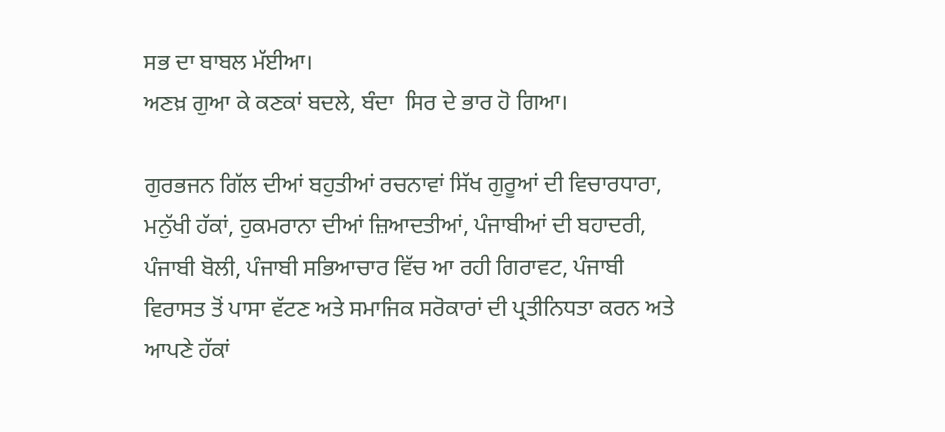ਸਭ ਦਾ ਬਾਬਲ ਮੱਈਆ।
ਅਣਖ਼ ਗੁਆ ਕੇ ਕਣਕਾਂ ਬਦਲੇ, ਬੰਦਾ  ਸਿਰ ਦੇ ਭਾਰ ਹੋ ਗਿਆ।

ਗੁਰਭਜਨ ਗਿੱਲ ਦੀਆਂ ਬਹੁਤੀਆਂ ਰਚਨਾਵਾਂ ਸਿੱਖ ਗੁਰੂਆਂ ਦੀ ਵਿਚਾਰਧਾਰਾ, ਮਨੁੱਖੀ ਹੱਕਾਂ, ਹੁਕਮਰਾਨਾ ਦੀਆਂ ਜ਼ਿਆਦਤੀਆਂ, ਪੰਜਾਬੀਆਂ ਦੀ ਬਹਾਦਰੀ, ਪੰਜਾਬੀ ਬੋਲੀ, ਪੰਜਾਬੀ ਸਭਿਆਚਾਰ ਵਿੱਚ ਆ ਰਹੀ ਗਿਰਾਵਟ, ਪੰਜਾਬੀ ਵਿਰਾਸਤ ਤੋਂ ਪਾਸਾ ਵੱਟਣ ਅਤੇ ਸਮਾਜਿਕ ਸਰੋਕਾਰਾਂ ਦੀ ਪ੍ਰਤੀਨਿਧਤਾ ਕਰਨ ਅਤੇ ਆਪਣੇ ਹੱਕਾਂ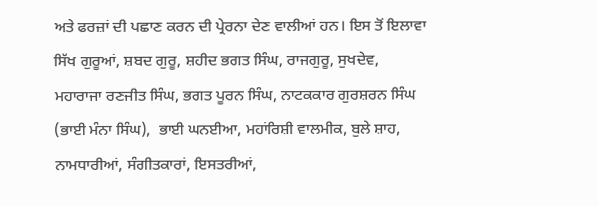ਅਤੇ ਫਰਜ਼ਾਂ ਦੀ ਪਛਾਣ ਕਰਨ ਦੀ ਪ੍ਰੇਰਨਾ ਦੇਣ ਵਾਲੀਆਂ ਹਨ। ਇਸ ਤੋਂ ਇਲਾਵਾ ਸਿੱਖ ਗੁਰੂਆਂ, ਸ਼ਬਦ ਗੁਰੂ, ਸ਼ਹੀਦ ਭਗਤ ਸਿੰਘ, ਰਾਜਗੁਰੂ, ਸੁਖਦੇਵ, ਮਹਾਰਾਜਾ ਰਣਜੀਤ ਸਿੰਘ, ਭਗਤ ਪੂਰਨ ਸਿੰਘ, ਨਾਟਕਕਾਰ ਗੁਰਸ਼ਰਨ ਸਿੰਘ (ਭਾਈ ਮੰਨਾ ਸਿੰਘ),  ਭਾਈ ਘਨਈਆ, ਮਹਾਂਰਿਸ਼ੀ ਵਾਲਮੀਕ, ਬੁਲੇ ਸ਼ਾਹ, ਨਾਮਧਾਰੀਆਂ, ਸੰਗੀਤਕਾਰਾਂ, ਇਸਤਰੀਆਂ,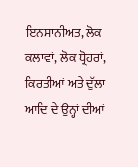ਇਨਸਾਨੀਅਤ, ਲੋਕ ਕਲਾਵਾਂ, ਲੋਕ ਧ੍ਰੋਹਰਾਂ, ਕਿਰਤੀਆਂ ਅਤੇ ਦੁੱਲਾ ਆਦਿ ਦੇ ਉਨ੍ਹਾਂ ਦੀਆਂ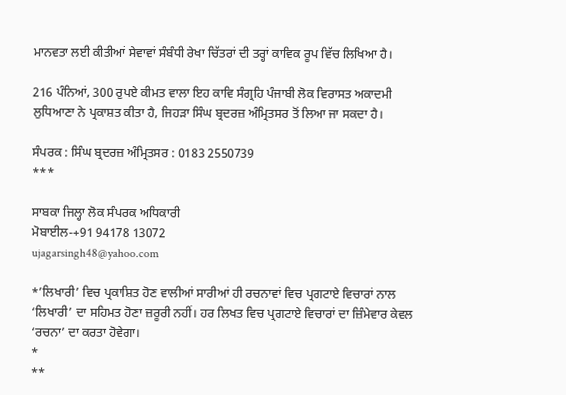ਮਾਨਵਤਾ ਲਈ ਕੀਤੀਆਂ ਸੇਵਾਵਾਂ ਸੰਬੰਧੀ ਰੇਖਾ ਚਿੱਤਰਾਂ ਦੀ ਤਰ੍ਹਾਂ ਕਾਵਿਕ ਰੂਪ ਵਿੱਚ ਲਿਖਿਆ ਹੈ।

216 ਪੰਨਿਆਂ, 300 ਰੁਪਏ ਕੀਮਤ ਵਾਲਾ ਇਹ ਕਾਵਿ ਸੰਗ੍ਰਹਿ ਪੰਜਾਬੀ ਲੋਕ ਵਿਰਾਸਤ ਅਕਾਦਮੀ ਲੁਧਿਆਣਾ ਨੇ ਪ੍ਰਕਾਸ਼ਤ ਕੀਤਾ ਹੈ, ਜਿਹੜਾ ਸਿੰਘ ਬ੍ਰਦਰਜ਼ ਅੰਮ੍ਰਿਤਸਰ ਤੋਂ ਲਿਆ ਜਾ ਸਕਦਾ ਹੈ।

ਸੰਪਰਕ : ਸਿੰਘ ਬ੍ਰਦਰਜ਼ ਅੰਮ੍ਰਿਤਸਰ : 0183 2550739
***

ਸਾਬਕਾ ਜਿਲ੍ਹਾ ਲੋਕ ਸੰਪਰਕ ਅਧਿਕਾਰੀ
ਮੋਬਾਈਲ-+91 94178 13072
ujagarsingh48@yahoo.com

*’ਲਿਖਾਰੀ’ ਵਿਚ ਪ੍ਰਕਾਸ਼ਿਤ ਹੋਣ ਵਾਲੀਆਂ ਸਾਰੀਆਂ ਹੀ ਰਚਨਾਵਾਂ ਵਿਚ ਪ੍ਰਗਟਾਏ ਵਿਚਾਰਾਂ ਨਾਲ ‘ਲਿਖਾਰੀ’ ਦਾ ਸਹਿਮਤ ਹੋਣਾ ਜ਼ਰੂਰੀ ਨਹੀਂ। ਹਰ ਲਿਖਤ ਵਿਚ ਪ੍ਰਗਟਾਏ ਵਿਚਾਰਾਂ ਦਾ ਜ਼ਿੰਮੇਵਾਰ ਕੇਵਲ ‘ਰਚਨਾ’ ਦਾ ਕਰਤਾ ਹੋਵੇਗਾ।
*
**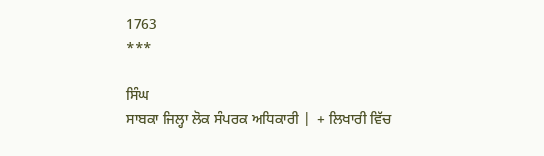1763
***

ਸਿੰਘ
ਸਾਬਕਾ ਜਿਲ੍ਹਾ ਲੋਕ ਸੰਪਰਕ ਅਧਿਕਾਰੀ |  + ਲਿਖਾਰੀ ਵਿੱਚ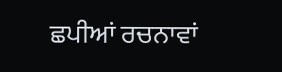ਛਪੀਆਂ ਰਚਨਾਵਾਂ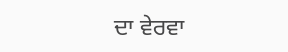ਦਾ ਵੇਰਵਾ